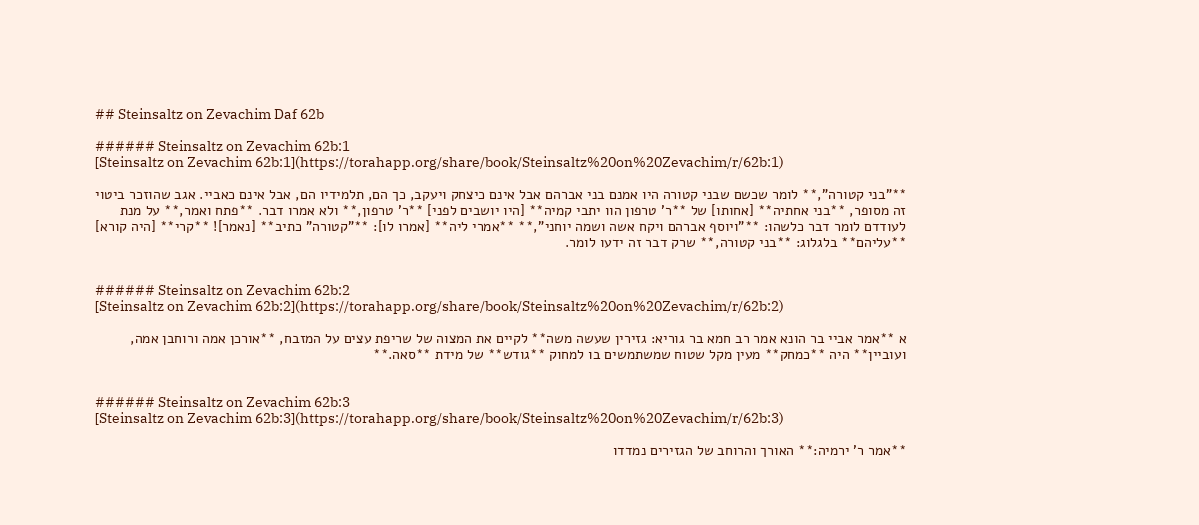## Steinsaltz on Zevachim Daf 62b

###### Steinsaltz on Zevachim 62b:1
[Steinsaltz on Zevachim 62b:1](https://torahapp.org/share/book/Steinsaltz%20on%20Zevachim/r/62b:1)

**"בני קטורה",** לומר שכשם שבני קטורה היו אמנם בני אברהם אבל אינם כיצחק ויעקב, כך הם, תלמידיו הם, אבל אינם כאביי. אגב שהוזכר ביטוי זה מסופר, **בני אחתיה** [אחותו] של **ר' טרפון הוו יתבי קמיה** [היו יושבים לפני] **ר' טרפון,** ולא אמרו דבר. **פתח ואמר,** על מנת לעודדם לומר דבר כלשהו: **"ויוסף אברהם ויקח אשה ושמה יוחני",** **אמרי ליה** [אמרו לו]: **"קטורה" כתיב** [נאמר]! **קרי** [היה קורא] **עליהם** בלגלוג: **בני קטורה,** שרק דבר זה ידעו לומר.


###### Steinsaltz on Zevachim 62b:2
[Steinsaltz on Zevachim 62b:2](https://torahapp.org/share/book/Steinsaltz%20on%20Zevachim/r/62b:2)

א **אמר אביי בר הונא אמר רב חמא בר גוריא: גזירין שעשה משה** לקיים את המצוה של שריפת עצים על המזבח, **אורכן אמה ורוחבן אמה, ועוביין** היה **כמחק** מעין מקל שטוח שמשתמשים בו למחוק **גודש** של מידת **סאה.**


###### Steinsaltz on Zevachim 62b:3
[Steinsaltz on Zevachim 62b:3](https://torahapp.org/share/book/Steinsaltz%20on%20Zevachim/r/62b:3)

**אמר ר' ירמיה:** האורך והרוחב של הגזירים נמדדו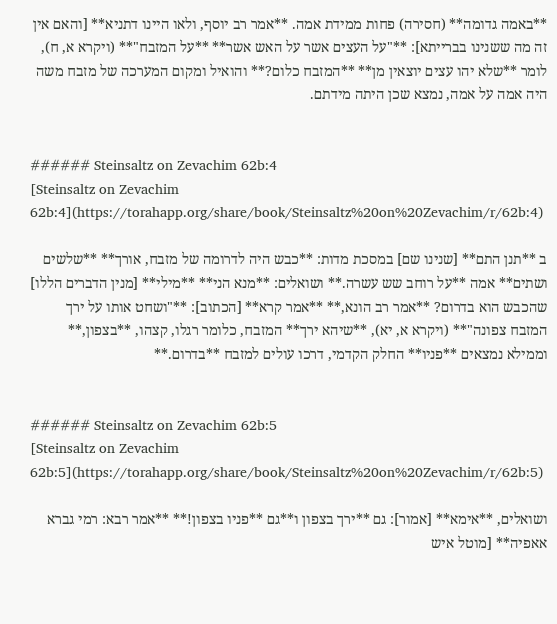**באמה גדומה** (חסירה) פחות ממידת אמה. **אמר רב יוסף, ולאו היינו דתניא** [והאם אין זה מה ששנינו בברייתא]: **"על העצים אשר על האש אשר** **על המזבח"** (ויקרא א, ח), לומר **שלא יהו עצים יוצאין מן** **המזבח כלום?** והואיל ומקום המערכה של מזבח משה היה אמה על אמה, נמצא שכן היתה מידתם.


###### Steinsaltz on Zevachim 62b:4
[Steinsaltz on Zevachim 62b:4](https://torahapp.org/share/book/Steinsaltz%20on%20Zevachim/r/62b:4)

ב **תנן התם** [שנינו שם] במסכת מדות: **כבש היה לדרומה של מזבח, אורך** **שלשים ושתים** אמה **על רוחב שש עשרה.** ושואלים: **מנא הני** **מילי** [מנין הדברים הללו] שהכבש הוא בדרום? **אמר רב הונא,** **אמר קרא** [הכתוב]: **"ושחט אותו על ירך המזבח צפונה"** (ויקרא א, יא), **שיהא ירך** המזבח, כלומר רגלו, קצהו, **בצפון,** וממילא נמצאים **פניו** החלק הקדמי, דרכו עולים למזבח **בדרום.**


###### Steinsaltz on Zevachim 62b:5
[Steinsaltz on Zevachim 62b:5](https://torahapp.org/share/book/Steinsaltz%20on%20Zevachim/r/62b:5)

ושואלים, **אימא** [אמור]: גם **ירך בצפון ו**גם **פניו בצפון!** **אמר רבא: רמי גברא אאפיה** [מוטל איש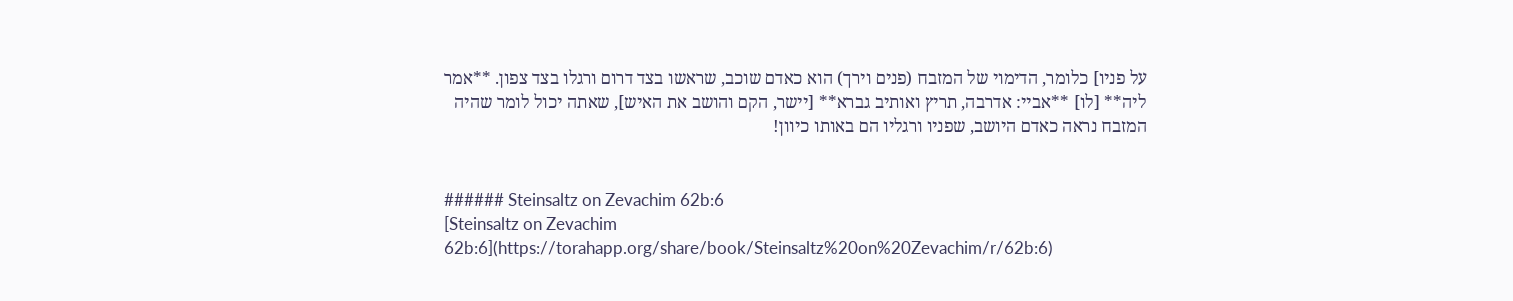על פניו] כלומר, הדימוי של המזבח (פנים וירך) הוא כאדם שוכב, שראשו בצד דרום ורגלו בצד צפון. **אמר ליה** [לו] **אביי: אדרבה, תריץ ואותיב גברא** [יישר, הקם והושב את האיש], שאתה יכול לומר שהיה המזבח נראה כאדם היושב, שפניו ורגליו הם באותו כיוון!


###### Steinsaltz on Zevachim 62b:6
[Steinsaltz on Zevachim 62b:6](https://torahapp.org/share/book/Steinsaltz%20on%20Zevachim/r/62b:6)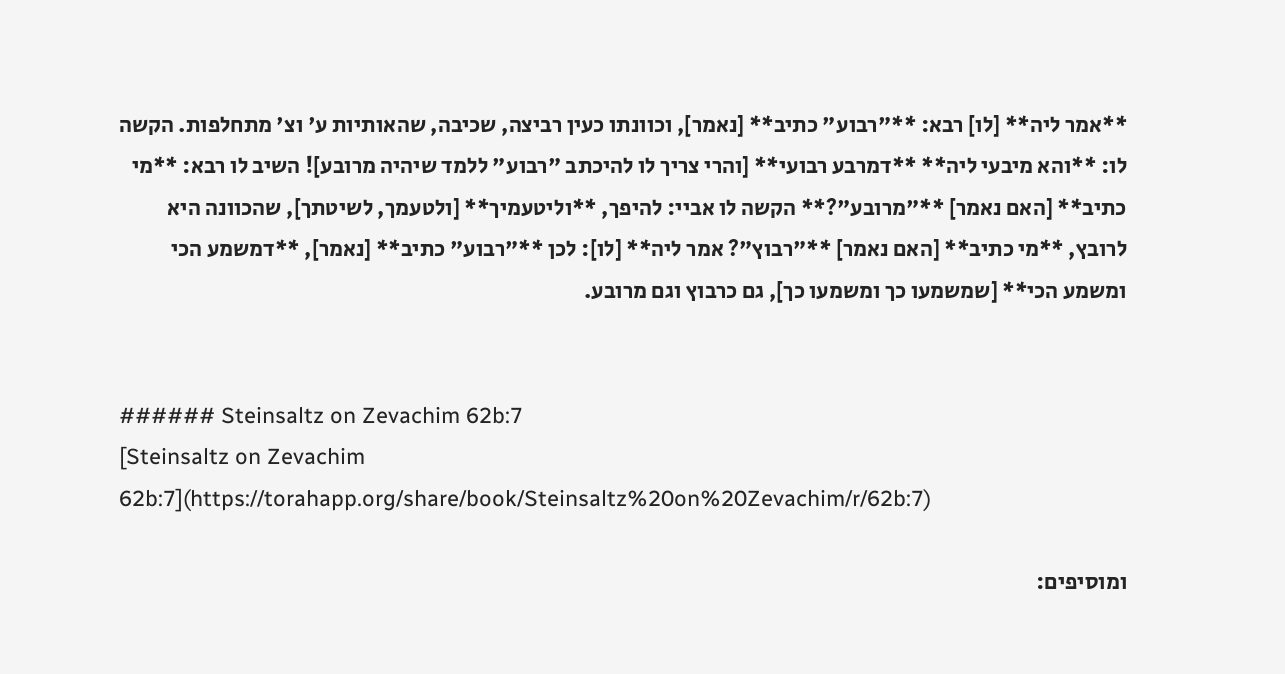**אמר ליה** [לו] רבא: **"רבוע" כתיב** [נאמר], וכוונתו כעין רביצה, שכיבה, שהאותיות ע' וצ' מתחלפות. הקשה לו: **והא מיבעי ליה** **דמרבע רבועי** [והרי צריך לו להיכתב "רבוע" ללמד שיהיה מרובע]! השיב לו רבא: **מי כתיב** [האם נאמר] **"מרובע"?** הקשה לו אביי: להיפך, **וליטעמיך** [ולטעמך, לשיטתך], שהכוונה היא לרובץ, **מי כתיב** [האם נאמר] **"רבוץ"? אמר ליה** [לו]: לכן **"רבוע" כתיב** [נאמר], **דמשמע הכי ומשמע הכי** [שמשמעו כך ומשמעו כך], גם כרבוץ וגם מרובע.


###### Steinsaltz on Zevachim 62b:7
[Steinsaltz on Zevachim 62b:7](https://torahapp.org/share/book/Steinsaltz%20on%20Zevachim/r/62b:7)

ומוסיפים: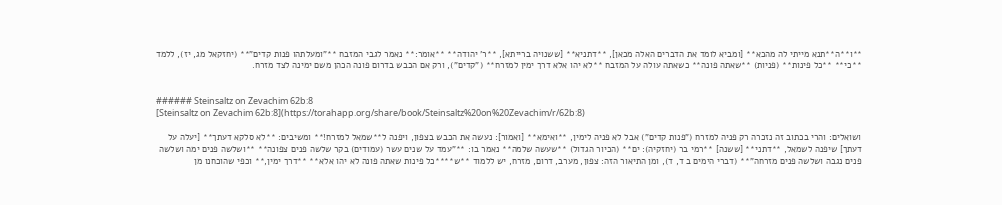**ו**ה**תנא מייתי לה מהכא** [ומביא לומד את הדברים האלה מכאן], **דתניא** [ששנויה ברייתא], **ר' יהודה** **אומר:** נאמר לגבי המזבח **"ומעלתהו פנות קדים"** (יחזקאל מג, יז), ללמד **כי** **כל פינות** (פניות) **שאתה פונה** כשאתה עולה על המזבח **לא יהו אלא דרך ימין למזרח** ("קדים"), ורק אם הכבש בדרום פונה הכהן משם ימינה לצד מזרח.


###### Steinsaltz on Zevachim 62b:8
[Steinsaltz on Zevachim 62b:8](https://torahapp.org/share/book/Steinsaltz%20on%20Zevachim/r/62b:8)

ושואלים: והרי בכתוב זה נזכרה רק פניה למזרח ("פנות קדים") אבל לא פניה לימין, **ואימא** [ואמור]: נעשה את הכבש בצפון, ויפנה ל**שמאל למזרח!** ומשיבים: **לא סלקא דעתך** [יעלה על דעתך] שיפנה לשמאל, **דתני** [ששנה] **רמי בר (יחזקיה): ים** (הכיור הגדול) **שעשה שלמה** נאמר בו: **"עמד על שנים עשר (עמודים) בקר שלשה פנים צפונה** **ושלשה פנים ימה ושלשה פנים נגבה ושלשה פנים מזרחה"** (דברי הימים ב ד, ד), ומן התיאור הזה: צפון, מערב, דרום, מזרח, יש ללמוד **ש****כל פינות שאתה פונה לא יהו אלא** **דרך ימין,** וכפי שהוכחנו מן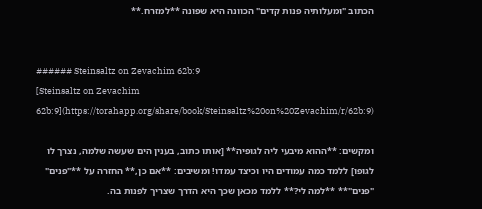הכתוב "ומעלותיה פנות קדים" הכוונה היא שפונה **למזרח.**


###### Steinsaltz on Zevachim 62b:9
[Steinsaltz on Zevachim 62b:9](https://torahapp.org/share/book/Steinsaltz%20on%20Zevachim/r/62b:9)

ומקשים: **ההוא מיבעי ליה לגופיה** [אותו כתוב, בענין הים שעשה שלמה, נצרך לו לגופו] ללמד כמה עמודים היו וכיצד עמדו! ומשיבים: **אם כן,** החזרה על **"פנים" "פנים"** **למה לי?** ללמד מכאן שכך היא הדרך שצריך לפנות בה.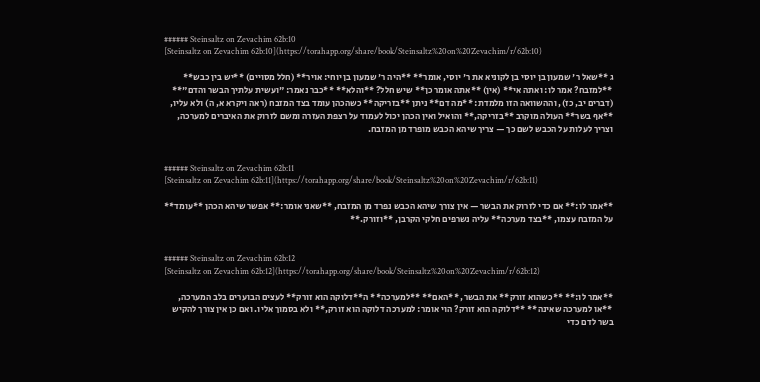###### Steinsaltz on Zevachim 62b:10
[Steinsaltz on Zevachim 62b:10](https://torahapp.org/share/book/Steinsaltz%20on%20Zevachim/r/62b:10)

ג **שאל ר' שמעון בן יוסי בן לקוניא את ר' יוסי, אומר** **היה ר' שמעון בן יוחי: אויר** (חלל מסויים) **יש בין כבש** **למזבח? אמר לו: ואתה אי** (אין) **אתה אומר כן** שיש חלל? **והלא** **כבר נאמר: "ועשית עלתיך הבשר והדם"** (דברים יב, כז), וההשוואה הזו מלמדת: **מה דם** ניתן **בזריקה** כשהכהן עומד בצד המזבח (ראה ויקרא א, ה) ולא עליו, **אף בשר** העולה מוקרב **בזריקה,** והואיל ואין הכהן יכול לעמוד על רצפת העזרה ומשם לזרוק את האיברים למערכה, וצריך לעלות על הכבש לשם כך — צריך שיהא הכבש מופרד מן המזבח.


###### Steinsaltz on Zevachim 62b:11
[Steinsaltz on Zevachim 62b:11](https://torahapp.org/share/book/Steinsaltz%20on%20Zevachim/r/62b:11)

**אמר לו:** אם כדי לזרוק את הבשר — אין צורך שיהא הכבש נפרד מן המזבח, **שאני אומר:** אפשר שיהא הכהן **עומד** על המזבח עצמו, **בצד מערכה** עליה נשרפים חלקי הקרבן, **וזורק.**


###### Steinsaltz on Zevachim 62b:12
[Steinsaltz on Zevachim 62b:12](https://torahapp.org/share/book/Steinsaltz%20on%20Zevachim/r/62b:12)

**אמר לו:** **כשהוא זורק** את הבשר, **האם** **למערכה** ה**דלוקה הוא זורק** לעצים הבוערים בלב המערכה, **או למערכה שאינה** **דלוקה הוא זורק? הוי אומר: למערכה דלוקה הוא זורק,** ולא בסמוך אליו. ואם כן אין צורך להקיש בשר לדם כדי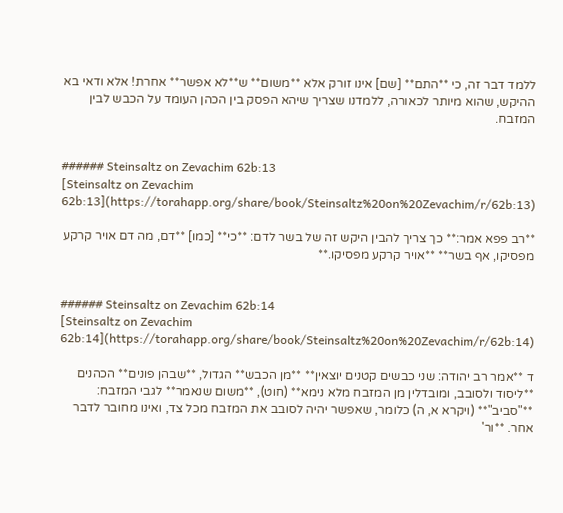ללמד דבר זה, כי **התם** [שם] אינו זורק אלא **משום** ש**לא אפשר** אחרת! אלא ודאי בא ההיקש, שהוא מיותר לכאורה, ללמדנו שצריך שיהא הפסק בין הכהן העומד על הכבש לבין המזבח.


###### Steinsaltz on Zevachim 62b:13
[Steinsaltz on Zevachim 62b:13](https://torahapp.org/share/book/Steinsaltz%20on%20Zevachim/r/62b:13)

**רב פפא אמר:** כך צריך להבין היקש זה של בשר לדם: **כי** [כמו] **דם, מה דם אויר קרקע מפסיקו, אף בשר** **אויר קרקע מפסיקו.**


###### Steinsaltz on Zevachim 62b:14
[Steinsaltz on Zevachim 62b:14](https://torahapp.org/share/book/Steinsaltz%20on%20Zevachim/r/62b:14)

ד **אמר רב יהודה: שני כבשים קטנים יוצאין** **מן הכבש** הגדול, **שבהן פונים** הכהנים **ליסוד ולסובב, ומובדלין מן המזבח מלא נימא** (חוט), **משום שנאמר** לגבי המזבח: **"סביב"** (ויקרא א, ה) כלומר, שאפשר יהיה לסובב את המזבח מכל צד, ואינו מחובר לדבר אחר. **ור'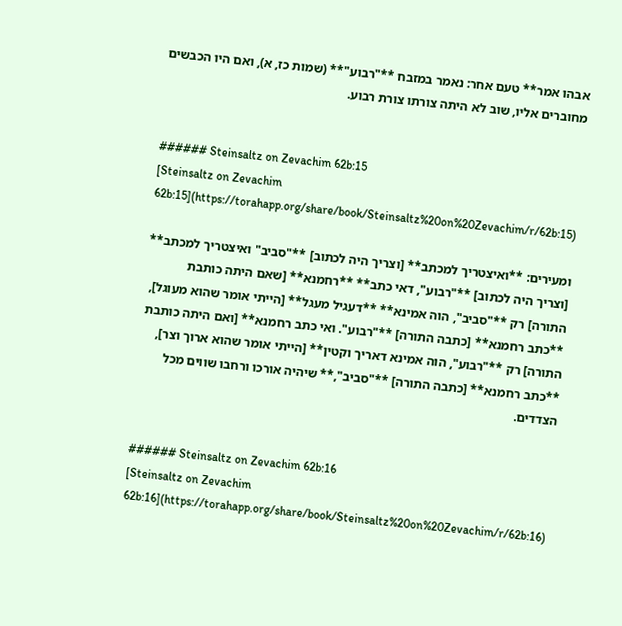אבהו אמר** טעם אחר: נאמר במזבח **"רבוע"** (שמות כז, א), ואם היו הכבשים מחוברים אליו, שוב לא היתה צורתו צורת רבוע.


###### Steinsaltz on Zevachim 62b:15
[Steinsaltz on Zevachim 62b:15](https://torahapp.org/share/book/Steinsaltz%20on%20Zevachim/r/62b:15)

ומעירים: **ואיצטריך למכתב** [וצריך היה לכתוב] **"סביב" ואיצטריך למכתב** [וצריך היה לכתוב] **"רבוע", דאי כתב** **רחמנא** [שאם היתה כותבת התורה] רק **"סביב", הוה אמינא** **דעגיל מעגל** [הייתי אומר שהוא מעוגל], **כתב רחמנא** [כתבה התורה] **"רבוע". ואי כתב רחמנא** [ואם היתה כותבת התורה] רק **"רבוע", הוה אמינא דאריך וקטין** [הייתי אומר שהוא ארוך וצר], **כתב רחמנא** [כתבה התורה] **"סביב",** שיהיה אורכו ורחבו שווים מכל הצדדים.


###### Steinsaltz on Zevachim 62b:16
[Steinsaltz on Zevachim 62b:16](https://torahapp.org/share/book/Steinsaltz%20on%20Zevachim/r/62b:16)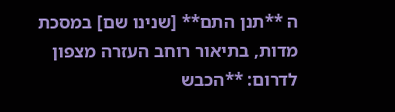ה **תנן התם** [שנינו שם] במסכת מדות, בתיאור רוחב העזרה מצפון לדרום: **הכבש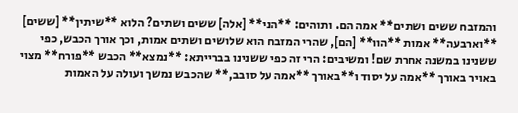והמזבח ששים ושתים** אמה הם. ותוהים: **הני** [אלה] ששים ושתים? הלוא **שיתין** [ששים] **וארבעה** אמות **הוו** [הם], שהרי המזבח הוא שלושים ושתים אמות, וכך אורך הכבש, כפי ששנינו במשנה אחרת שם! ומשיבים: הרי זה כפי ששנינו בברייתא: **נמצא** הכבש **פורח** מצוי באויר באורך **אמה על יסוד ו**באורך **אמה על סובב,** שהכבש נמשך ועולה על האמות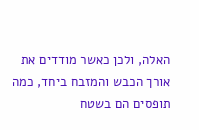האלה, ולכן כאשר מודדים את אורך הכבש והמזבח ביחד, כמה תופסים הם בשטח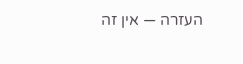העזרה — אין זה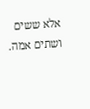אלא ששים ושתים אמה.